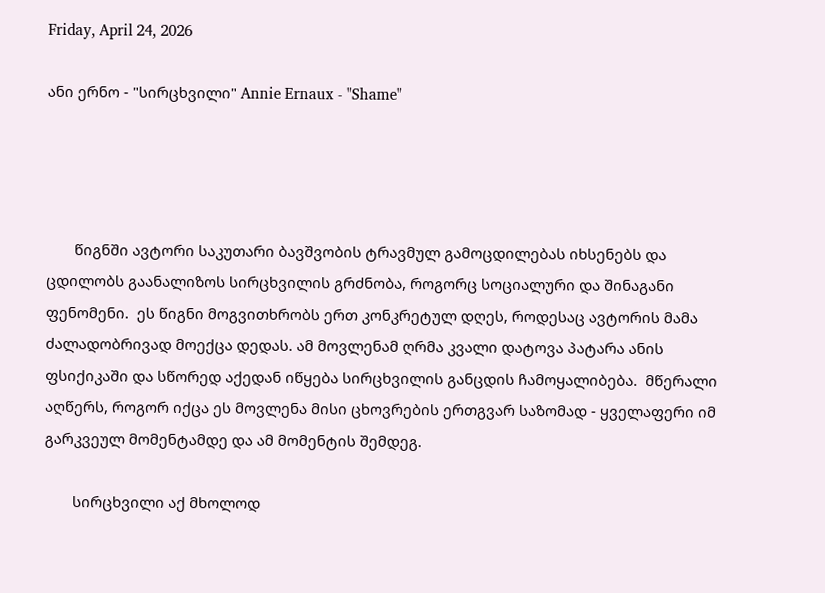Friday, April 24, 2026

ანი ერნო - "სირცხვილი" Annie Ernaux - "Shame"




       წიგნში ავტორი საკუთარი ბავშვობის ტრავმულ გამოცდილებას იხსენებს და ცდილობს გაანალიზოს სირცხვილის გრძნობა, როგორც სოციალური და შინაგანი ფენომენი.  ეს წიგნი მოგვითხრობს ერთ კონკრეტულ დღეს, როდესაც ავტორის მამა ძალადობრივად მოექცა დედას. ამ მოვლენამ ღრმა კვალი დატოვა პატარა ანის ფსიქიკაში და სწორედ აქედან იწყება სირცხვილის განცდის ჩამოყალიბება.  მწერალი აღწერს, როგორ იქცა ეს მოვლენა მისი ცხოვრების ერთგვარ საზომად - ყველაფერი იმ გარკვეულ მომენტამდე და ამ მომენტის შემდეგ.

       სირცხვილი აქ მხოლოდ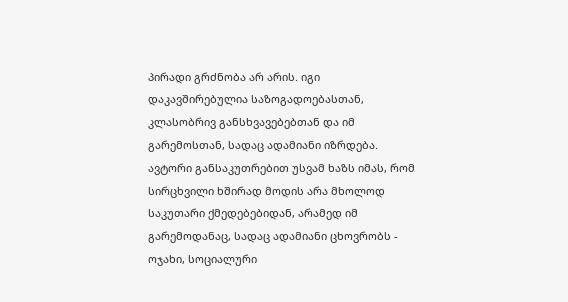პირადი გრძნობა არ არის. იგი დაკავშირებულია საზოგადოებასთან, კლასობრივ განსხვავებებთან და იმ გარემოსთან, სადაც ადამიანი იზრდება. ავტორი განსაკუთრებით უსვამ ხაზს იმას, რომ სირცხვილი ხშირად მოდის არა მხოლოდ საკუთარი ქმედებებიდან, არამედ იმ გარემოდანაც, სადაც ადამიანი ცხოვრობს - ოჯახი, სოციალური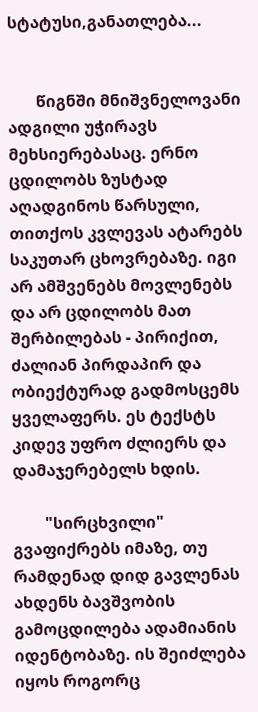სტატუსი,განათლება...


       წიგნში მნიშვნელოვანი ადგილი უჭირავს მეხსიერებასაც. ერნო ცდილობს ზუსტად აღადგინოს წარსული, თითქოს კვლევას ატარებს საკუთარ ცხოვრებაზე. იგი არ ამშვენებს მოვლენებს და არ ცდილობს მათ შერბილებას - პირიქით, ძალიან პირდაპირ და ობიექტურად გადმოსცემს ყველაფერს. ეს ტექსტს კიდევ უფრო ძლიერს და დამაჯერებელს ხდის.

        "სირცხვილი" გვაფიქრებს იმაზე, თუ რამდენად დიდ გავლენას ახდენს ბავშვობის გამოცდილება ადამიანის იდენტობაზე. ის შეიძლება იყოს როგორც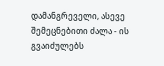დამანგრეველი, ასევე შემეცნებითი ძალა - ის გვაიძულებს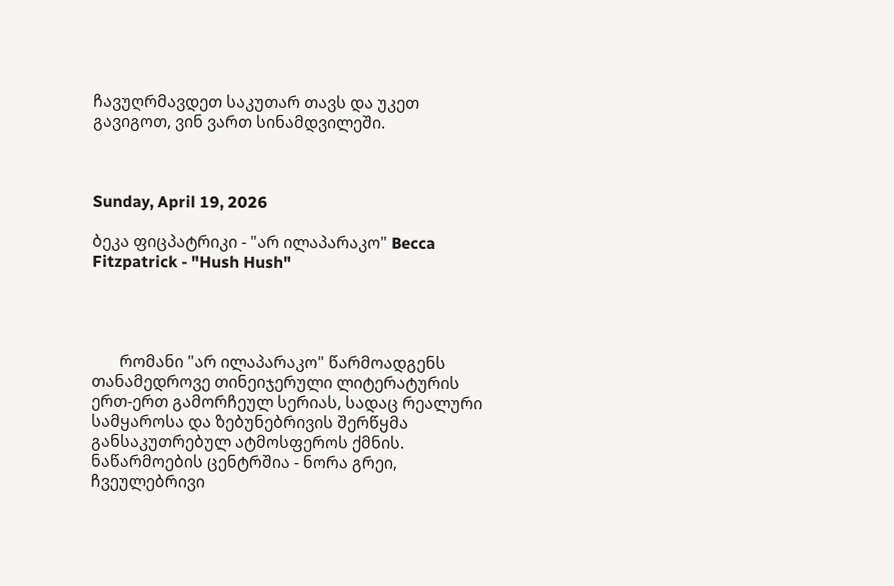ჩავუღრმავდეთ საკუთარ თავს და უკეთ  გავიგოთ, ვინ ვართ სინამდვილეში.



Sunday, April 19, 2026

ბეკა ფიცპატრიკი - "არ ილაპარაკო" Becca Fitzpatrick - "Hush Hush"




       რომანი "არ ილაპარაკო" წარმოადგენს თანამედროვე თინეიჯერული ლიტერატურის ერთ-ერთ გამორჩეულ სერიას, სადაც რეალური სამყაროსა და ზებუნებრივის შერწყმა განსაკუთრებულ ატმოსფეროს ქმნის.  ნაწარმოების ცენტრშია - ნორა გრეი, ჩვეულებრივი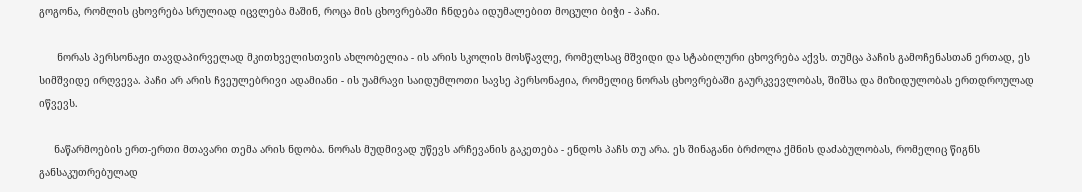გოგონა, რომლის ცხოვრება სრულიად იცვლება მაშინ, როცა მის ცხოვრებაში ჩნდება იდუმალებით მოცული ბიჭი - პაჩი.

      ნორას პერსონაჟი თავდაპირველად მკითხველისთვის ახლობელია - ის არის სკოლის მოსწავლე, რომელსაც მშვიდი და სტაბილური ცხოვრება აქვს. თუმცა პაჩის გამოჩენასთან ერთად, ეს სიმშვიდე ირღვევა. პაჩი არ არის ჩვეულებრივი ადამიანი - ის უამრავი საიდუმლოთი სავსე პერსონაჟია, რომელიც ნორას ცხოვრებაში გაურკვევლობას, შიშსა და მიზიდულობას ერთდროულად იწვევს.

     ნაწარმოების ერთ-ერთი მთავარი თემა არის ნდობა. ნორას მუდმივად უწევს არჩევანის გაკეთება - ენდოს პაჩს თუ არა. ეს შინაგანი ბრძოლა ქმნის დაძაბულობას, რომელიც წიგნს განსაკუთრებულად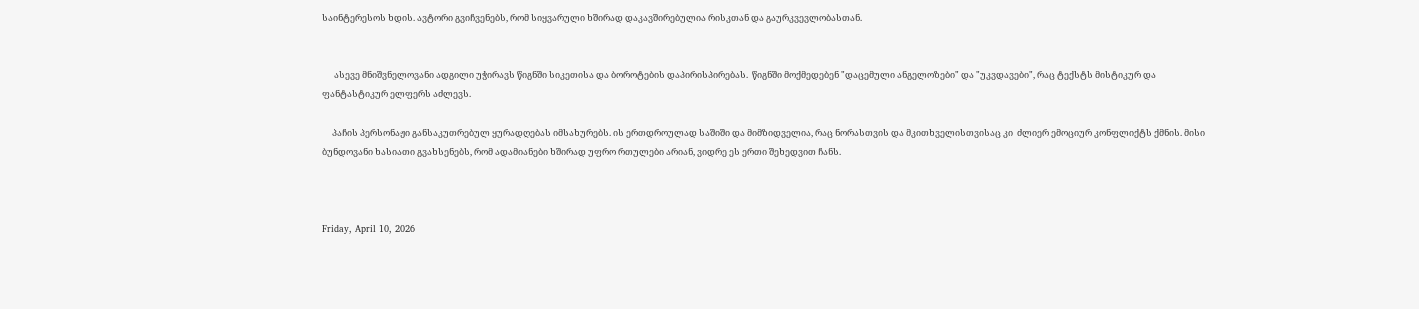საინტერესოს ხდის. ავტორი გვიჩვენებს, რომ სიყვარული ხშირად დაკავშირებულია რისკთან და გაურკვევლობასთან.


      ასევე მნიშვნელოვანი ადგილი უჭირავს წიგნში სიკეთისა და ბოროტების დაპირისპირებას.  წიგნში მოქმედებენ "დაცემული ანგელოზები" და "უკვდავები", რაც ტექსტს მისტიკურ და ფანტასტიკურ ელფერს აძლევს.

     პაჩის პერსონაჟი განსაკუთრებულ ყურადღებას იმსახურებს. ის ერთდროულად საშიში და მიმზიდველია, რაც ნორასთვის და მკითხველისთვისაც კი  ძლიერ ემოციურ კონფლიქტს ქმნის. მისი ბუნდოვანი ხასიათი გვახსენებს, რომ ადამიანები ხშირად უფრო რთულები არიან, ვიდრე ეს ერთი შეხედვით ჩანს.



Friday, April 10, 2026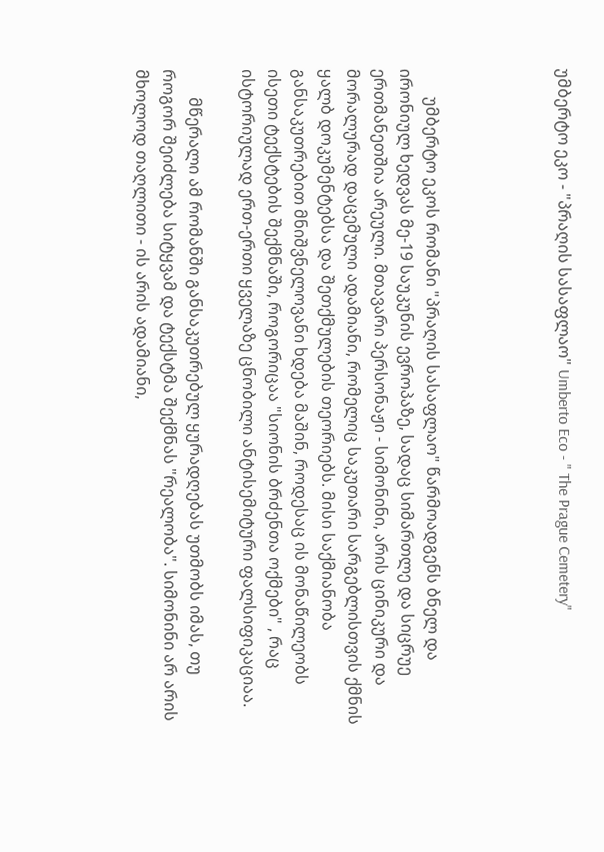უმბერტო ეკო - "პრაღის სასაფლაო" Umberto Eco - " The Prague Cemetery"




       უმბერტო ეკოს რომანი "პრაღის სასაფლაო" წარმოადგენს ბნელ და ირონიულ ხედვას მე-19 საუკუნის ევროპაზე, სადაც სიმართლე და სიცრუე ერთმანეთშია არეული. მთავარი პერსონაჟი - სიმონინი, არის ცინიკური და მორალურად დაცემული ადამიანი, რომელიც საკუთარი სარგებლისთვის ქმნის ყალბ დოკუმენტებსა და შეთქმულების თეორიებს. მისი საქმიანობა განსაკუთრებით მნიშვნელოვანი ხდება მაშინ, როდესაც ის მონაწილეობს ისეთი ტექსტების შექმნაში, როგორიცაა "სიონის ბრძენთა ოქმები" , რაც ისტორიულად ერთ-ერთი ყველაზე ცნობილი ანტისემიტური ფალსიფიკაციაა.

       მწერალი ამ რომანში განსაკუთრებულ ყურადღებას უთმობს იმას, თუ როგორ შეიძლება სიტყვამ და ტექსტმა შექმნას "რეალობა". სიმონინი არ არის მხოლოდ თაღლითი - ის არის ადამიანი,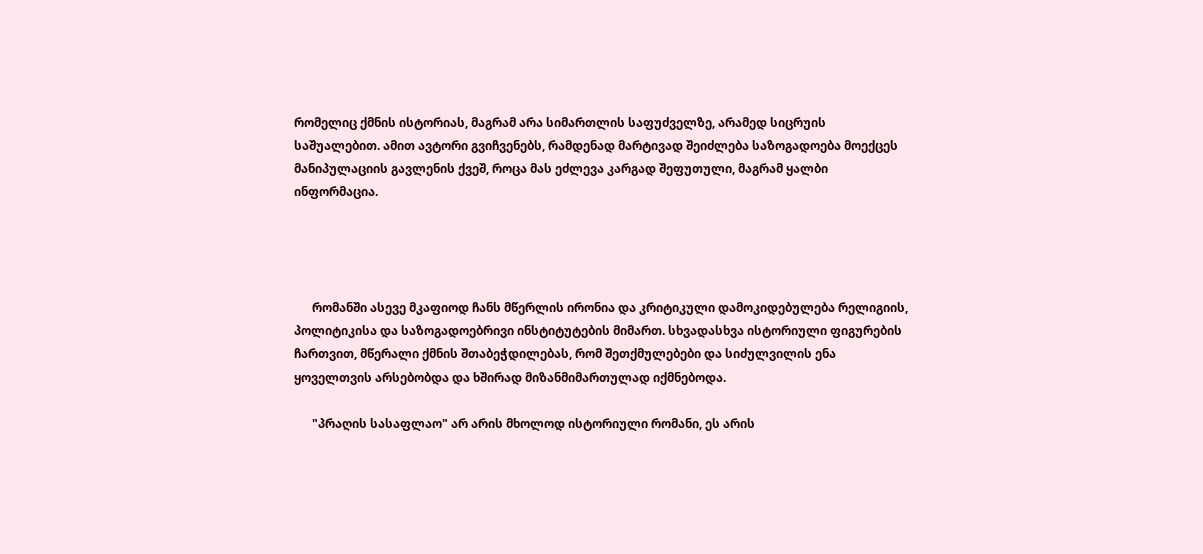რომელიც ქმნის ისტორიას, მაგრამ არა სიმართლის საფუძველზე, არამედ სიცრუის საშუალებით. ამით ავტორი გვიჩვენებს, რამდენად მარტივად შეიძლება საზოგადოება მოექცეს მანიპულაციის გავლენის ქვეშ, როცა მას ეძლევა კარგად შეფუთული, მაგრამ ყალბი ინფორმაცია.




      რომანში ასევე მკაფიოდ ჩანს მწერლის ირონია და კრიტიკული დამოკიდებულება რელიგიის, პოლიტიკისა და საზოგადოებრივი ინსტიტუტების მიმართ. სხვადასხვა ისტორიული ფიგურების ჩართვით, მწერალი ქმნის შთაბეჭდილებას, რომ შეთქმულებები და სიძულვილის ენა ყოველთვის არსებობდა და ხშირად მიზანმიმართულად იქმნებოდა.

      "პრაღის სასაფლაო" არ არის მხოლოდ ისტორიული რომანი, ეს არის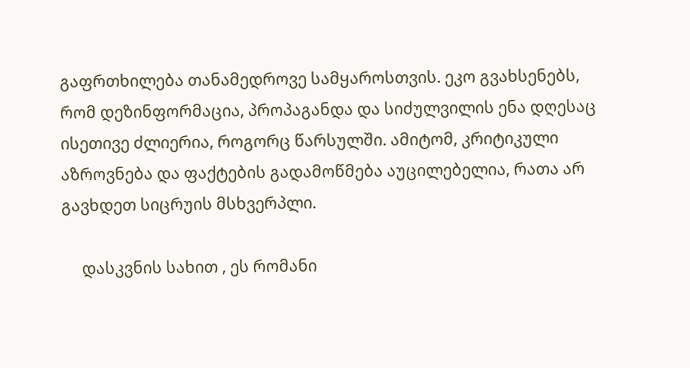გაფრთხილება თანამედროვე სამყაროსთვის. ეკო გვახსენებს, რომ დეზინფორმაცია, პროპაგანდა და სიძულვილის ენა დღესაც ისეთივე ძლიერია, როგორც წარსულში. ამიტომ, კრიტიკული აზროვნება და ფაქტების გადამოწმება აუცილებელია, რათა არ გავხდეთ სიცრუის მსხვერპლი.

     დასკვნის სახით , ეს რომანი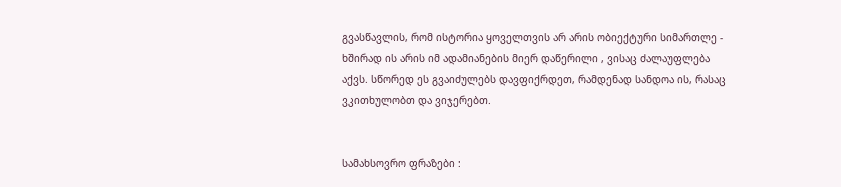გვასწავლის, რომ ისტორია ყოველთვის არ არის ობიექტური სიმართლე - ხშირად ის არის იმ ადამიანების მიერ დაწერილი , ვისაც ძალაუფლება აქვს. სწორედ ეს გვაიძულებს დავფიქრდეთ, რამდენად სანდოა ის, რასაც ვკითხულობთ და ვიჯერებთ.


სამახსოვრო ფრაზები :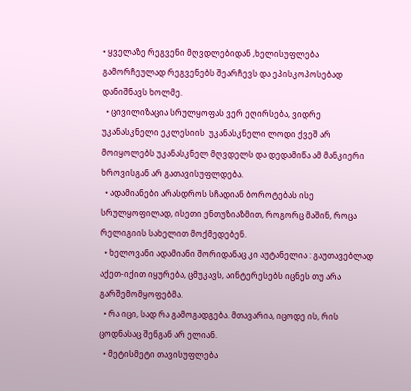• ყველაზე რეგვენი მღვდლებიდან ,ხელისუფლება გამორჩეულად რეგვენებს შეარჩევს და ეპისკოპოსებად დანიშნავს ხოლმე.
  • ცივილიზაცია სრულყოფას ვერ ეღირსება, ვიდრე უკანასკნელი ეკლესიის  უკანასკნელი ლოდი ქვეშ არ მოიყოლებს უკანასკნელ მღვდელს და დედამიწა ამ მანკიერი ხროვისგან არ გათავისუფლდება.
  • ადამიანები არასდროს სჩადიან ბოროტებას ისე სრულყოფილად, ისეთი ენთუზიაზმით, როგორც მაშინ, როცა რელიგიის სახელით მოქმედებენ.
  • ხელოვანი ადამიანი შორიდანაც კი აუტანელია : გაუთავებლად აქეთ-იქით იყურება, ცმუკავს, აინტერესებს იცნეს თუ არა გარშემომყოფებმა.
  • რა იცი, სად რა გამოგადგება. მთავარია, იცოდე ის, რის ცოდნასაც შენგან არ ელიან.
  • მეტისმეტი თავისუფლება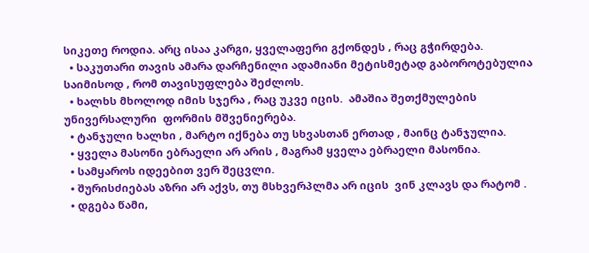სიკეთე როდია. არც ისაა კარგი, ყველაფერი გქონდეს , რაც გჭირდება.
  • საკუთარი თავის ამარა დარჩენილი ადამიანი მეტისმეტად გაბოროტებულია საიმისოდ , რომ თავისუფლება შეძლოს.
  • ხალხს მხოლოდ იმის სჯერა , რაც უკვე იცის.  ამაშია შეთქმულების უნივერსალური  ფორმის მშვენიერება.
  • ტანჯული ხალხი , მარტო იქნება თუ სხვასთან ერთად , მაინც ტანჯულია.
  • ყველა მასონი ებრაელი არ არის , მაგრამ ყველა ებრაელი მასონია.
  • სამყაროს იდეებით ვერ შეცვლი.
  • შურისძიებას აზრი არ აქვს, თუ მსხვერპლმა არ იცის  ვინ კლავს და რატომ .
  • დგება წამი,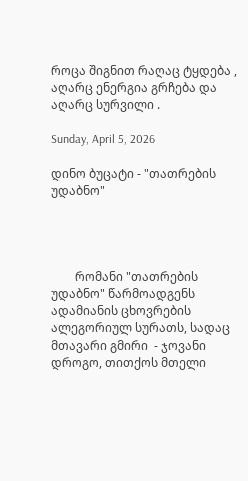როცა შიგნით რაღაც ტყდება , აღარც ენერგია გრჩება და აღარც სურვილი .

Sunday, April 5, 2026

დინო ბუცატი - "თათრების უდაბნო"




        რომანი "თათრების უდაბნო" წარმოადგენს ადამიანის ცხოვრების ალეგორიულ სურათს, სადაც მთავარი გმირი  - ჯოვანი დროგო, თითქოს მთელი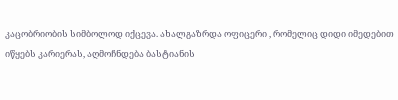კაცობრიობის სიმბოლოდ იქცევა. ახალგაზრდა ოფიცერი , რომელიც დიდი იმედებით იწყებს კარიერას, აღმოჩნდება ბასტიანის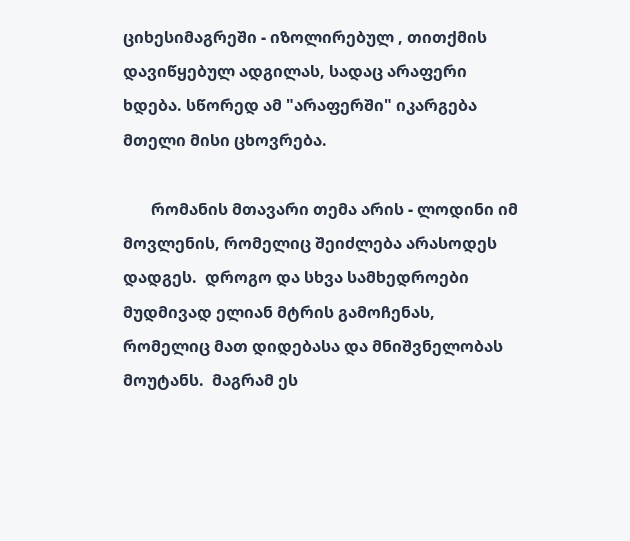ციხესიმაგრეში - იზოლირებულ , თითქმის დავიწყებულ ადგილას, სადაც არაფერი ხდება. სწორედ ამ "არაფერში" იკარგება მთელი მისი ცხოვრება.

       რომანის მთავარი თემა არის - ლოდინი იმ მოვლენის, რომელიც შეიძლება არასოდეს დადგეს.  დროგო და სხვა სამხედროები მუდმივად ელიან მტრის გამოჩენას, რომელიც მათ დიდებასა და მნიშვნელობას მოუტანს.  მაგრამ ეს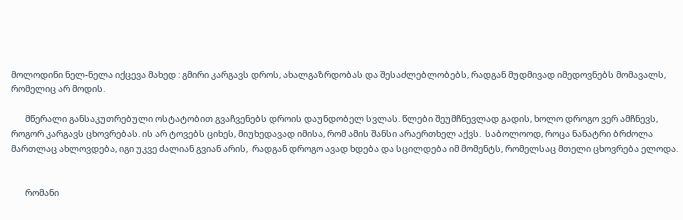მოლოდინი ნელ-ნელა იქცევა მახედ : გმირი კარგავს დროს, ახალგაზრდობას და შესაძლებლობებს, რადგან მუდმივად იმედოვნებს მომავალს, რომელიც არ მოდის.

       მწერალი განსაკუთრებული ოსტატობით გვაჩვენებს დროის დაუნდობელ სვლას. წლები შეუმჩნევლად გადის, ხოლო დროგო ვერ ამჩნევს, როგორ კარგავს ცხოვრებას. ის არ ტოვებს ციხეს, მიუხედავად იმისა, რომ ამის შანსი არაერთხელ აქვს.  საბოლოოდ, როცა ნანატრი ბრძოლა მართლაც ახლოვდება, იგი უკვე ძალიან გვიან არის,  რადგან დროგო ავად ხდება და სცილდება იმ მომენტს, რომელსაც მთელი ცხოვრება ელოდა.


       რომანი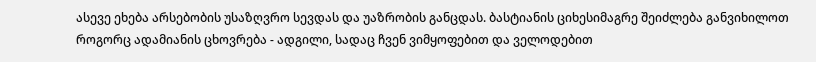ასევე ეხება არსებობის უსაზღვრო სევდას და უაზრობის განცდას. ბასტიანის ციხესიმაგრე შეიძლება განვიხილოთ როგორც ადამიანის ცხოვრება - ადგილი, სადაც ჩვენ ვიმყოფებით და ველოდებით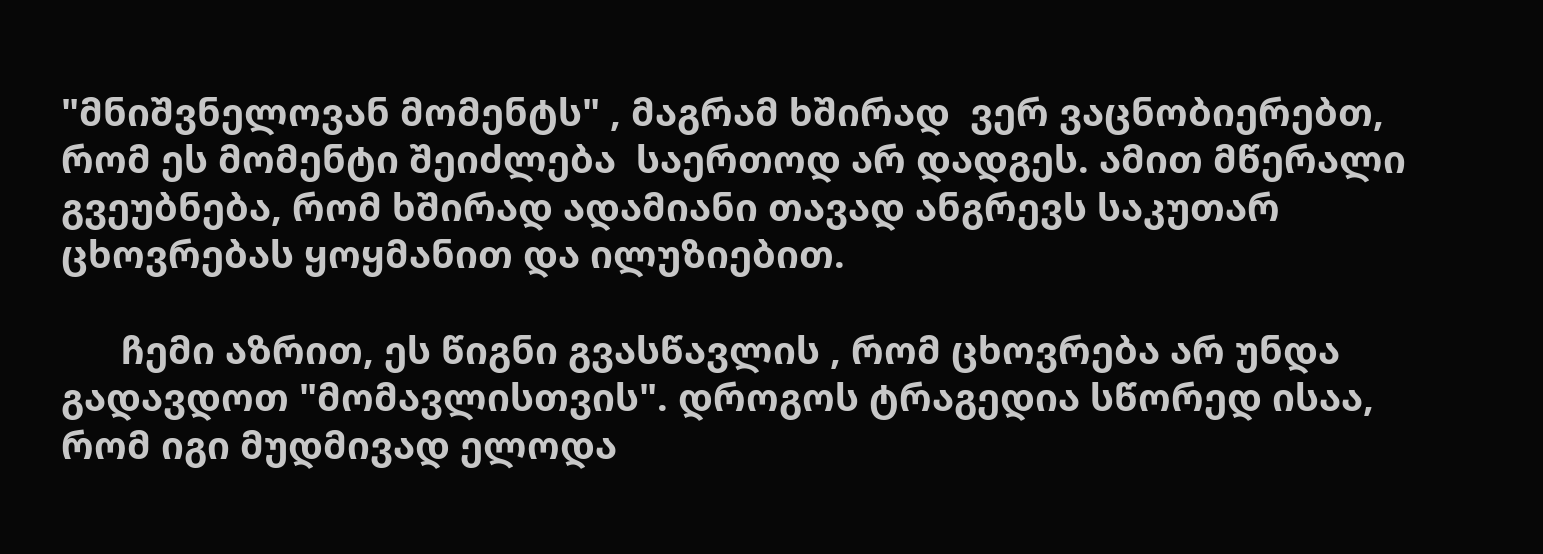"მნიშვნელოვან მომენტს" , მაგრამ ხშირად  ვერ ვაცნობიერებთ, რომ ეს მომენტი შეიძლება  საერთოდ არ დადგეს. ამით მწერალი გვეუბნება, რომ ხშირად ადამიანი თავად ანგრევს საკუთარ ცხოვრებას ყოყმანით და ილუზიებით.

      ჩემი აზრით, ეს წიგნი გვასწავლის , რომ ცხოვრება არ უნდა გადავდოთ "მომავლისთვის". დროგოს ტრაგედია სწორედ ისაა, რომ იგი მუდმივად ელოდა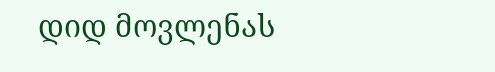დიდ მოვლენას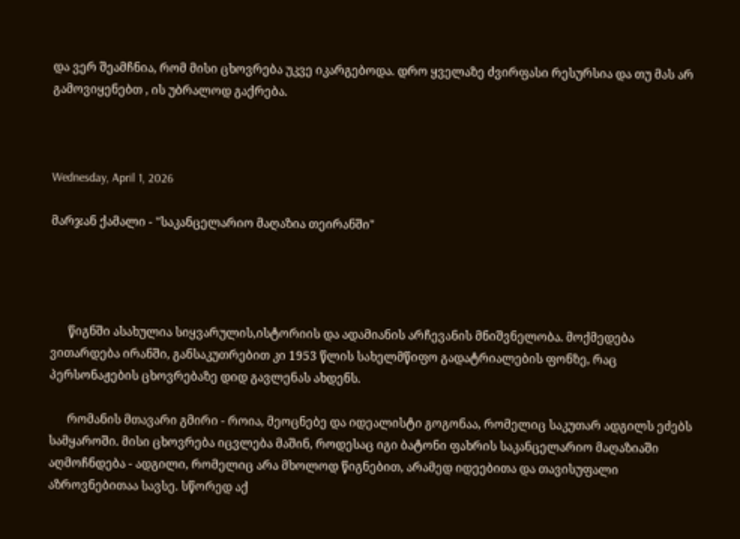და ვერ შეამჩნია, რომ მისი ცხოვრება უკვე იკარგებოდა. დრო ყველაზე ძვირფასი რესურსია და თუ მას არ გამოვიყენებთ , ის უბრალოდ გაქრება.



Wednesday, April 1, 2026

მარჯან ქამალი - "საკანცელარიო მაღაზია თეირანში"




      წიგნში ასახულია სიყვარულის,ისტორიის და ადამიანის არჩევანის მნიშვნელობა. მოქმედება ვითარდება ირანში, განსაკუთრებით კი 1953 წლის სახელმწიფო გადატრიალების ფონზე, რაც პერსონაჟების ცხოვრებაზე დიდ გავლენას ახდენს.

      რომანის მთავარი გმირი - როია, მეოცნებე და იდეალისტი გოგონაა, რომელიც საკუთარ ადგილს ეძებს სამყაროში. მისი ცხოვრება იცვლება მაშინ, როდესაც იგი ბატონი ფახრის საკანცელარიო მაღაზიაში აღმოჩნდება - ადგილი, რომელიც არა მხოლოდ წიგნებით, არამედ იდეებითა და თავისუფალი აზროვნებითაა სავსე. სწორედ აქ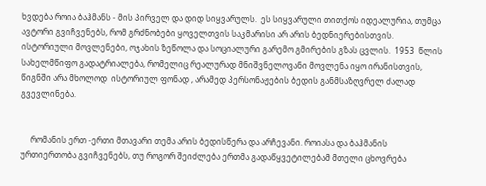ხვდება როია ბაჰმანს - მის პირველ და დიდ სიყვარულს.  ეს სიყვარული თითქოს იდეალურია, თუმცა ავტორი გვიჩვენებს, რომ გრძნობები ყოველთვის საკმარისი არ არის ბედნიერებისთვის. ისტორიული მოვლენები, ოჯახის ზეწოლა და სოციალური გარემო გმირების გზას ცვლის.  1953  წლის სახელმწიფო გადატრიალება, რომელიც რეალურად მნიშვნელოვანი მოვლენა იყო ირანისთვის, წიგნში არა მხოლოდ  ისტორიულ ფონად , არამედ პერსონაჟების ბედის განმსაზღვრელ ძალად გვევლინება.


     რომანის ერთ -ერთი მთავარი თემა არის ბედისწერა და არჩევანი. როიასა და ბაჰმანის ურთიერთობა გვიჩვენებს, თუ როგორ შეიძლება ერთმა გადაწყვეტილებამ მთელი ცხოვრება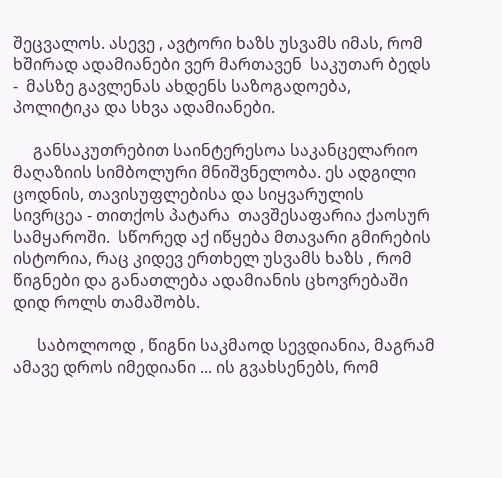შეცვალოს. ასევე , ავტორი ხაზს უსვამს იმას, რომ ხშირად ადამიანები ვერ მართავენ  საკუთარ ბედს -  მასზე გავლენას ახდენს საზოგადოება, პოლიტიკა და სხვა ადამიანები.

     განსაკუთრებით საინტერესოა საკანცელარიო მაღაზიის სიმბოლური მნიშვნელობა. ეს ადგილი ცოდნის, თავისუფლებისა და სიყვარულის სივრცეა - თითქოს პატარა  თავშესაფარია ქაოსურ სამყაროში.  სწორედ აქ იწყება მთავარი გმირების ისტორია, რაც კიდევ ერთხელ უსვამს ხაზს , რომ წიგნები და განათლება ადამიანის ცხოვრებაში დიდ როლს თამაშობს.

      საბოლოოდ , წიგნი საკმაოდ სევდიანია, მაგრამ ამავე დროს იმედიანი ... ის გვახსენებს, რომ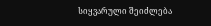სიყვარული შეიძლება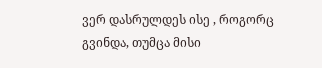ვერ დასრულდეს ისე , როგორც გვინდა, თუმცა მისი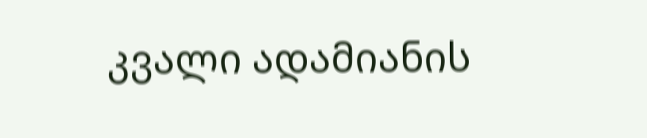კვალი ადამიანის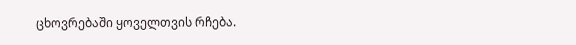ცხოვრებაში ყოველთვის რჩება.